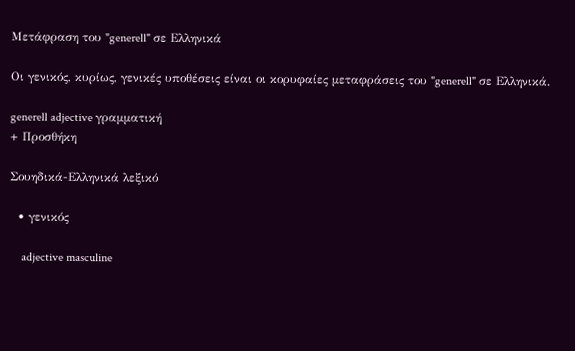Μετάφραση του "generell" σε Ελληνικά

Οι γενικός, κυρίως, γενικές υποθέσεις είναι οι κορυφαίες μεταφράσεις του "generell" σε Ελληνικά.

generell adjective γραμματική
+ Προσθήκη

Σουηδικά-Ελληνικά λεξικό

  • γενικός

    adjective masculine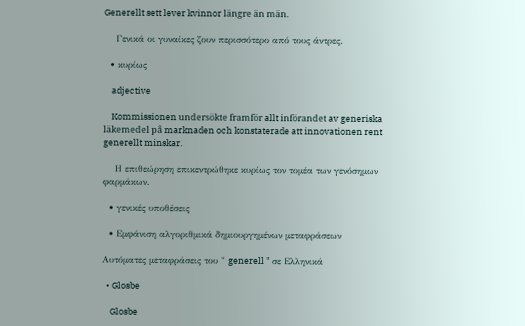Generellt sett lever kvinnor längre än män.

    Γενικά οι γυναίκες ζουν περισσότερο από τους άντρες.

  • κυρίως

    adjective

    Kommissionen undersökte framför allt införandet av generiska läkemedel på marknaden och konstaterade att innovationen rent generellt minskar.

    Η επιθεώρηση επικεντρώθηκε κυρίως τον τομέα των γενόσημων φαρμάκων.

  • γενικές υποθέσεις

  • Εμφάνιση αλγοριθμικά δημιουργημένων μεταφράσεων

Αυτόματες μεταφράσεις του " generell " σε Ελληνικά

  • Glosbe

    Glosbe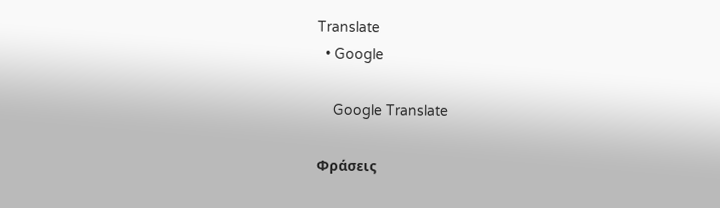Translate
  • Google

    Google Translate

Φράσεις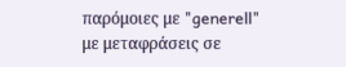παρόμοιες με "generell" με μεταφράσεις σε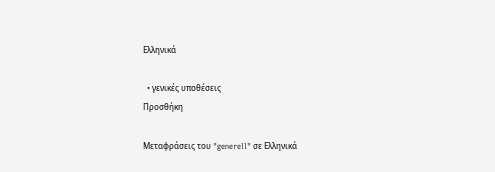Ελληνικά

  • γενικές υποθέσεις
Προσθήκη

Μεταφράσεις του "generell" σε Ελληνικά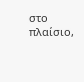στο πλαίσιο,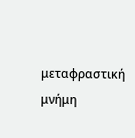μεταφραστική μνήμη